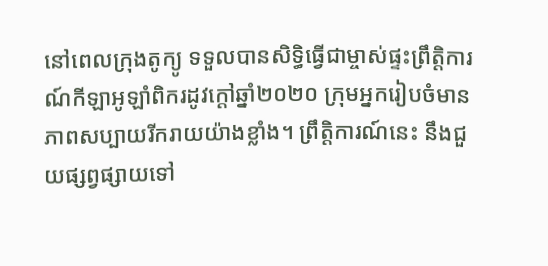នៅពេលក្រុងតូក្យូ ទទួលបានសិទ្ធិធ្វើជាម្ចាស់ផ្ទះព្រឹត្តិការណ៍កីឡាអូឡាំពិករដូវក្តៅឆ្នាំ២០២០ ក្រុមអ្នករៀបចំមានភាពសប្បាយរីករាយយ៉ាងខ្លាំង។ ព្រឹត្តិការណ៍នេះ នឹងជួយផ្សព្វផ្សាយទៅ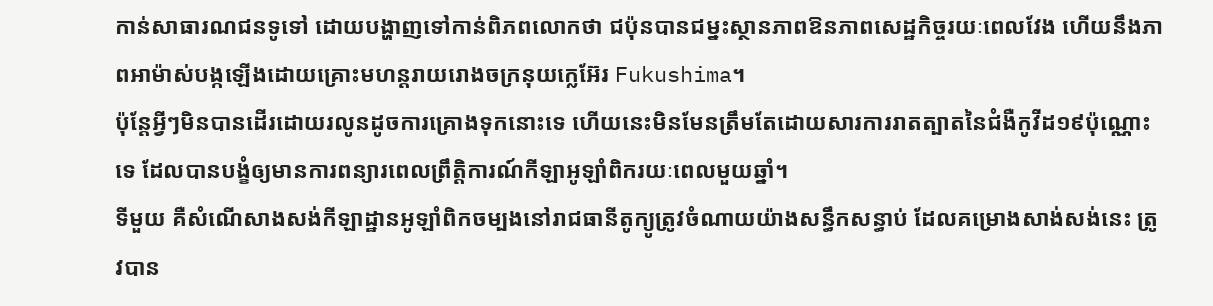កាន់សាធារណជនទូទៅ ដោយបង្ហាញទៅកាន់ពិភពលោកថា ជប៉ុនបានជម្នះស្ថានភាពឱនភាពសេដ្ឋកិច្ចរយៈពេលវែង ហើយនឹងភាពអាម៉ាស់បង្កឡើងដោយគ្រោះមហន្តរាយរោងចក្រនុយក្លេអ៊ែរ Fukushima។
ប៉ុន្តែអ្វីៗមិនបានដើរដោយរលូនដូចការគ្រោងទុកនោះទេ ហើយនេះមិនមែនត្រឹមតែដោយសារការរាតត្បាតនៃជំងឺកូវីដ១៩ប៉ុណ្ណោះទេ ដែលបានបង្ខំឲ្យមានការពន្យារពេលព្រឹត្តិការណ៍កីឡាអូឡាំពិករយៈពេលមួយឆ្នាំ។
ទីមួយ គឺសំណើសាងសង់កីឡាដ្ឋានអូឡាំពិកចម្បងនៅរាជធានីតូក្យូត្រូវចំណាយយ៉ាងសន្ធឹកសន្ធាប់ ដែលគម្រោងសាង់សង់នេះ ត្រូវបាន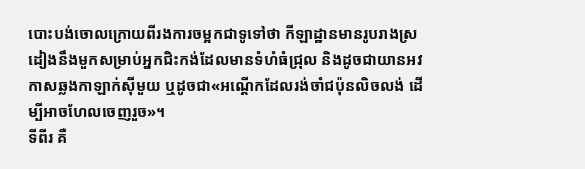បោះបង់ចោលក្រោយពីរងការចម្អកជាទូទៅថា កីឡាដ្ឋានមានរូបរាងស្រដៀងនឹងមួកសម្រាប់អ្នកជិះកង់ដែលមានទំហំធំជ្រុល និងដូចជាយានអវកាសឆ្លងកាឡាក់ស៊ីមួយ ឬដូចជា«អណ្តើកដែលរង់ចាំជប៉ុនលិចលង់ ដើម្បីអាចហែលចេញរួច»។
ទីពីរ គឺ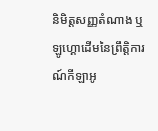និមិត្តសញ្ញតំណាង ឬឡូហ្គោដើមនៃព្រឹត្តិការណ៍កីឡាអូ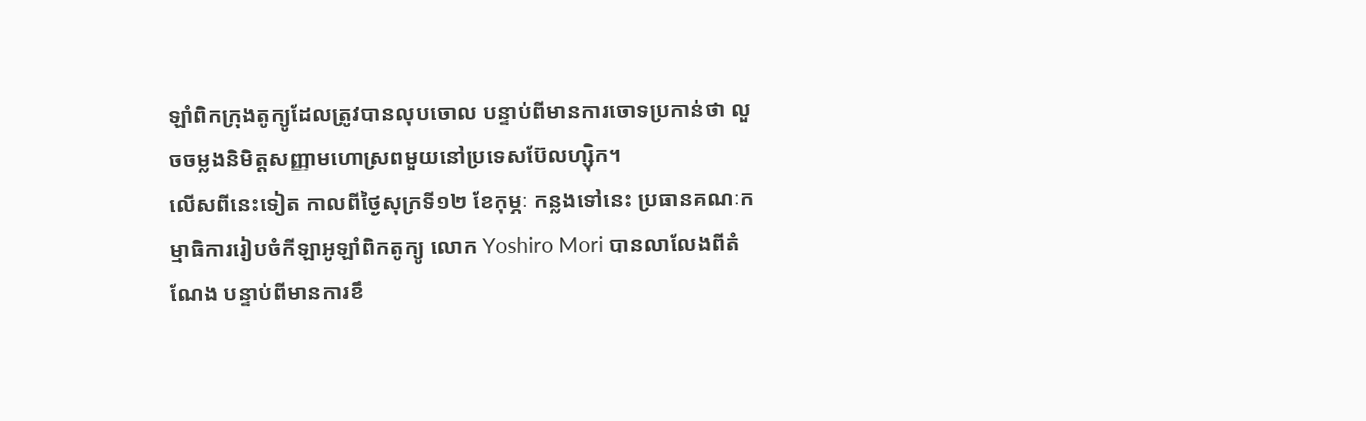ឡាំពិកក្រុងតូក្យូដែលត្រូវបានលុបចោល បន្ទាប់ពីមានការចោទប្រកាន់ថា លួចចម្លងនិមិត្តសញ្ញាមហោស្រពមួយនៅប្រទេសប៊ែលហ្ស៊ិក។
លើសពីនេះទៀត កាលពីថ្ងៃសុក្រទី១២ ខែកុម្ភៈ កន្លងទៅនេះ ប្រធានគណៈកម្មាធិការរៀបចំកីឡាអូឡាំពិកតូក្យូ លោក Yoshiro Mori បានលាលែងពីតំណែង បន្ទាប់ពីមានការខឹ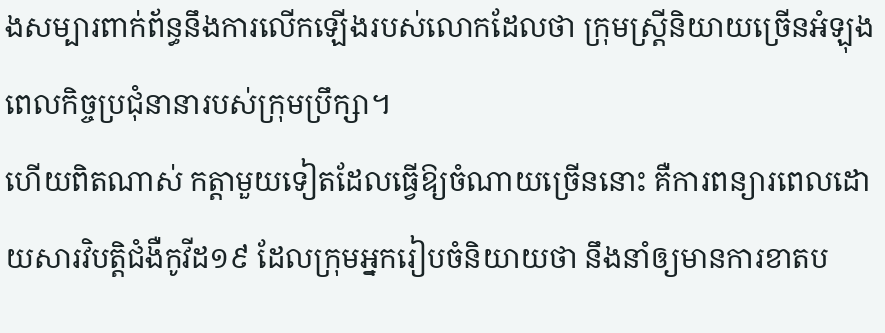ងសម្បារពាក់ព័ន្ធនឹងការលើកឡើងរបស់លោកដែលថា ក្រុមស្រ្តីនិយាយច្រើនអំឡុងពេលកិច្ចប្រជុំនានារបស់ក្រុមប្រឹក្សា។
ហើយពិតណាស់ កត្តាមួយទៀតដែលធ្វើឱ្យចំណាយច្រើននោះ គឺការពន្យារពេលដោយសារវិបត្តិជំងឺកូវីដ១៩ ដែលក្រុមអ្នករៀបចំនិយាយថា នឹងនាំឲ្យមានការខាតប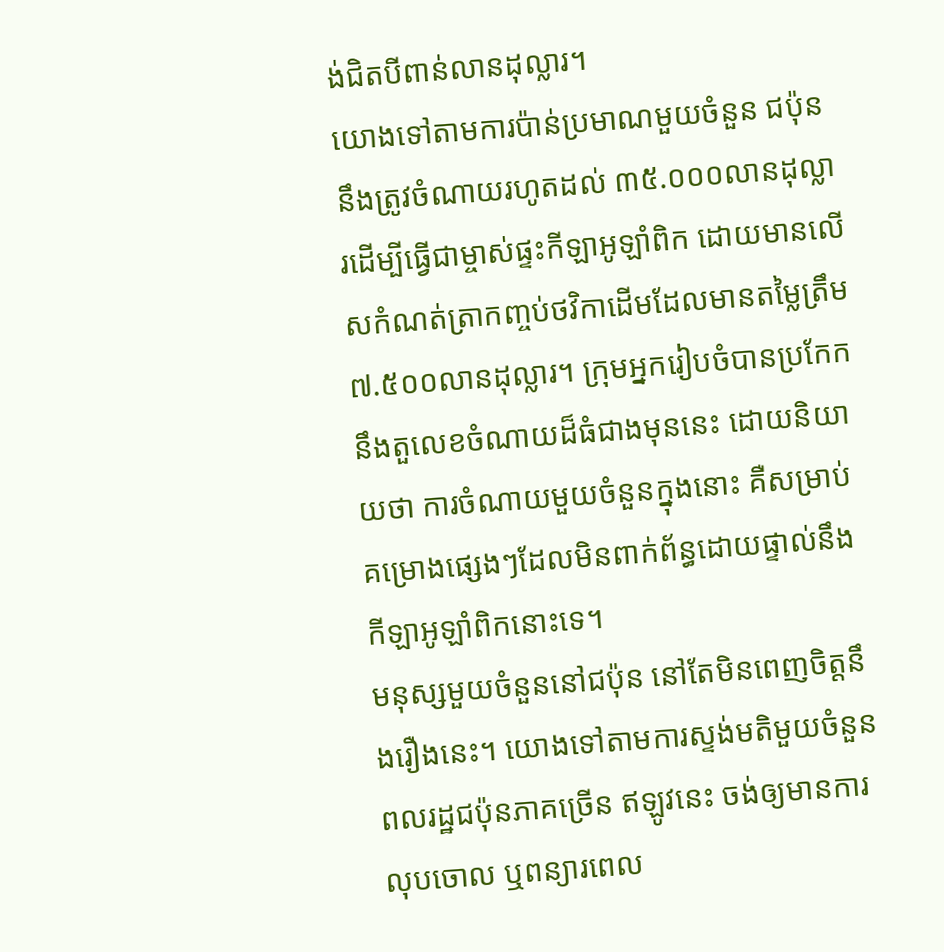ង់ជិតបីពាន់លានដុល្លារ។
យោងទៅតាមការប៉ាន់ប្រមាណមួយចំនួន ជប៉ុននឹងត្រូវចំណាយរហូតដល់ ៣៥.០០០លានដុល្លារដើម្បីធ្វើជាម្ចាស់ផ្ទះកីឡាអូឡាំពិក ដោយមានលើសកំណត់ត្រាកញ្ចប់ថវិកាដើមដែលមានតម្លៃត្រឹម ៧.៥០០លានដុល្លារ។ ក្រុមអ្នករៀបចំបានប្រកែកនឹងតួលេខចំណាយដ៏ធំជាងមុននេះ ដោយនិយាយថា ការចំណាយមួយចំនួនក្នុងនោះ គឺសម្រាប់គម្រោងផ្សេងៗដែលមិនពាក់ព័ន្ធដោយផ្ទាល់នឹងកីឡាអូឡាំពិកនោះទេ។
មនុស្សមួយចំនួននៅជប៉ុន នៅតែមិនពេញចិត្តនឹងរឿងនេះ។ យោងទៅតាមការស្ទង់មតិមួយចំនួន ពលរដ្ឋជប៉ុនភាគច្រើន ឥឡូវនេះ ចង់ឲ្យមានការលុបចោល ឬពន្យារពេល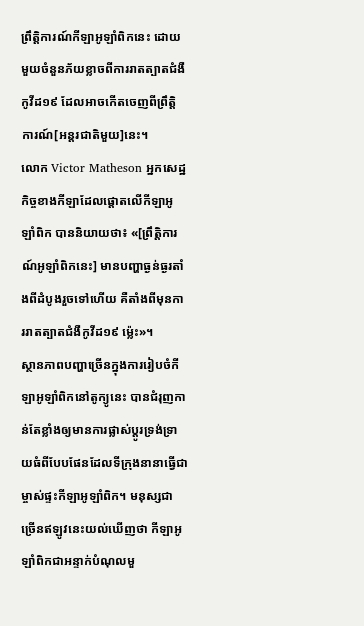ព្រឹត្តិការណ៍កីឡាអូឡាំពិកនេះ ដោយមួយចំនួនភ័យខ្លាចពីការរាតត្បាតជំងឺកូវីដ១៩ ដែលអាចកើតចេញពីព្រឹត្តិការណ៍[អន្តរជាតិមួយ]នេះ។
លោក Victor Matheson អ្នកសេដ្ឋកិច្ចខាងកីឡាដែលផ្តោតលើកីឡាអូឡាំពិក បាននិយាយថា៖ «[ព្រឹត្តិការណ៍អូឡាំពិកនេះ] មានបញ្ហាធ្ងន់ធ្ងរតាំងពីដំបូងរួចទៅហើយ គឺតាំងពីមុនការរាតត្បាតជំងឺកូវីដ១៩ ម៉្លេះ»។
ស្ថានភាពបញ្ហាច្រើនក្នុងការរៀបចំកីឡាអូឡាំពិកនៅតូក្យូនេះ បានជំរុញកាន់តែខ្លាំងឲ្យមានការផ្លាស់ប្តូរទ្រង់ទ្រាយធំពីបែបផែនដែលទីក្រុងនានាធ្វើជាម្ចាស់ផ្ទះកីឡាអូឡាំពិក។ មនុស្សជាច្រើនឥឡូវនេះយល់ឃើញថា កីឡាអូឡាំពិកជាអន្ទាក់បំណុលមួ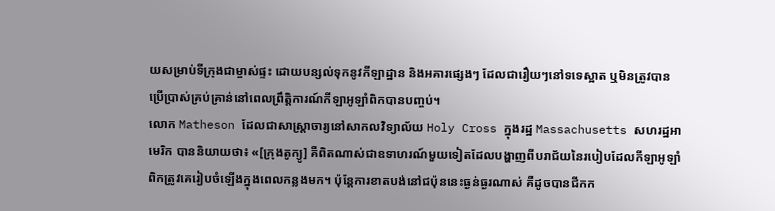យសម្រាប់ទីក្រុងជាម្ចាស់ផ្ទះ ដោយបន្សល់ទុកនូវកីឡាដ្ឋាន និងអគារផ្សេងៗ ដែលជារឿយៗនៅទទេស្អាត ឬមិនត្រូវបានប្រើប្រាស់គ្រប់គ្រាន់នៅពេលព្រឹត្តិការណ៍កីឡាអូឡាំពិកបានបញ្ចប់។
លោក Matheson ដែលជាសាស្រ្តាចារ្យនៅសាកលវិទ្យាល័យ Holy Cross ក្នុងរដ្ឋ Massachusetts សហរដ្ឋអាមេរិក បាននិយាយថា៖ «[ក្រុងតូក្យូ] គឺពិតណាស់ជាឧទាហរណ៍មួយទៀតដែលបង្ហាញពីបរាជ័យនៃរបៀបដែលកីឡាអូឡាំពិកត្រូវគេរៀបចំឡើងក្នុងពេលកន្លងមក។ ប៉ុន្តែការខាតបង់នៅជប៉ុននេះធ្ងន់ធ្ងរណាស់ គឺដូចបានជីកក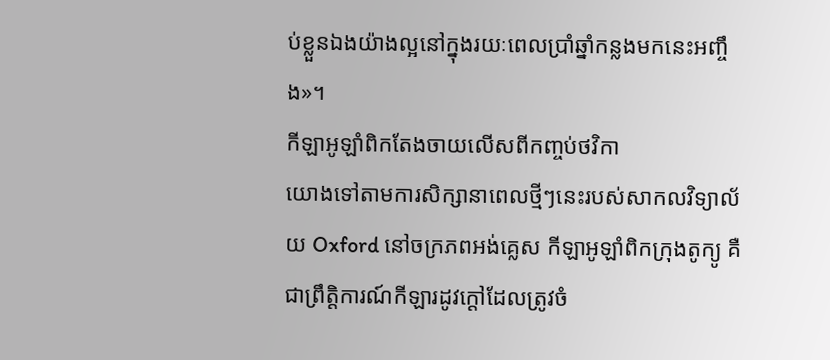ប់ខ្លួនឯងយ៉ាងល្អនៅក្នុងរយៈពេលប្រាំឆ្នាំកន្លងមកនេះអញ្ចឹង»។
កីឡាអូឡាំពិកតែងចាយលើសពីកញ្ចប់ថវិកា
យោងទៅតាមការសិក្សានាពេលថ្មីៗនេះរបស់សាកលវិទ្យាល័យ Oxford នៅចក្រភពអង់គ្លេស កីឡាអូឡាំពិកក្រុងតូក្យូ គឺជាព្រឹត្តិការណ៍កីឡារដូវក្តៅដែលត្រូវចំ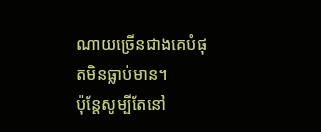ណាយច្រើនជាងគេបំផុតមិនធ្លាប់មាន។
ប៉ុន្តែសូម្បីតែនៅ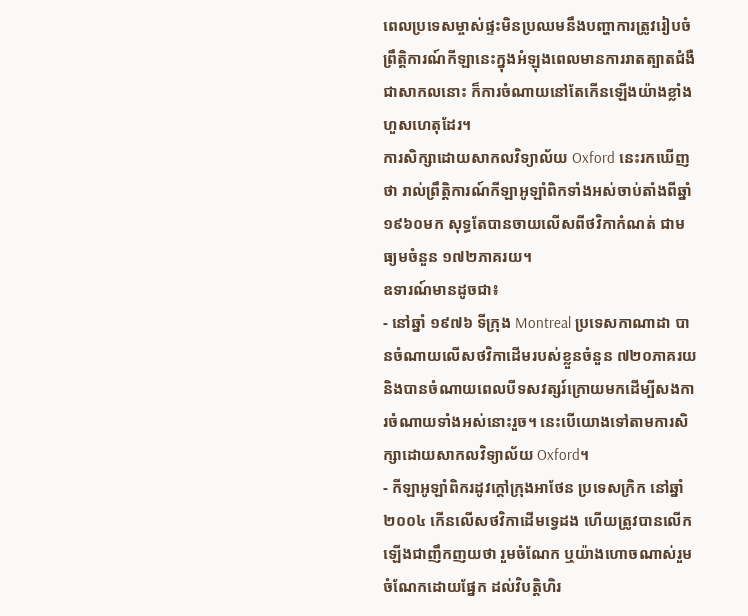ពេលប្រទេសម្ចាស់ផ្ទះមិនប្រឈមនឹងបញ្ហាការត្រូវរៀបចំព្រឹត្តិការណ៍កីឡានេះក្នុងអំឡុងពេលមានការរាតត្បាតជំងឺជាសាកលនោះ ក៏ការចំណាយនៅតែកើនឡើងយ៉ាងខ្លាំងហួសហេតុដែរ។
ការសិក្សាដោយសាកលវិទ្យាល័យ Oxford នេះរកឃើញថា រាល់ព្រឹត្តិការណ៍កីឡាអូឡាំពិកទាំងអស់ចាប់តាំងពីឆ្នាំ ១៩៦០មក សុទ្ធតែបានចាយលើសពីថវិកាកំណត់ ជាមធ្យមចំនួន ១៧២ភាគរយ។
ឧទារណ៍មានដូចជា៖
- នៅឆ្នាំ ១៩៧៦ ទីក្រុង Montreal ប្រទេសកាណាដា បានចំណាយលើសថវិកាដើមរបស់ខ្លួនចំនួន ៧២០ភាគរយ និងបានចំណាយពេលបីទសវត្សរ៍ក្រោយមកដើម្បីសងការចំណាយទាំងអស់នោះរួច។ នេះបើយោងទៅតាមការសិក្សាដោយសាកលវិទ្យាល័យ Oxford។
- កីឡាអូឡាំពិករដូវក្តៅក្រុងអាថែន ប្រទេសក្រិក នៅឆ្នាំ ២០០៤ កើនលើសថវិកាដើមទ្វេដង ហើយត្រូវបានលើកឡើងជាញឹកញយថា រួមចំណែក ឬយ៉ាងហោចណាស់រួមចំណែកដោយផ្នែក ដល់វិបត្តិហិរ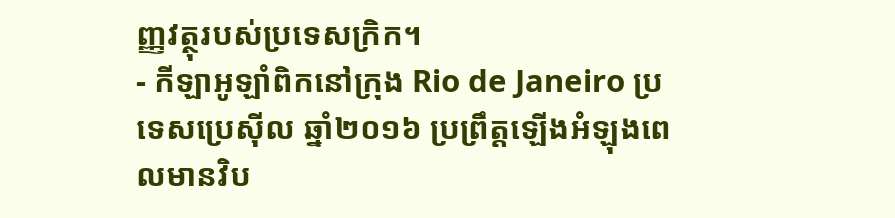ញ្ញវត្ថុរបស់ប្រទេសក្រិក។
- កីឡាអូឡាំពិកនៅក្រុង Rio de Janeiro ប្រទេសប្រេស៊ីល ឆ្នាំ២០១៦ ប្រព្រឹត្តឡើងអំឡុងពេលមានវិប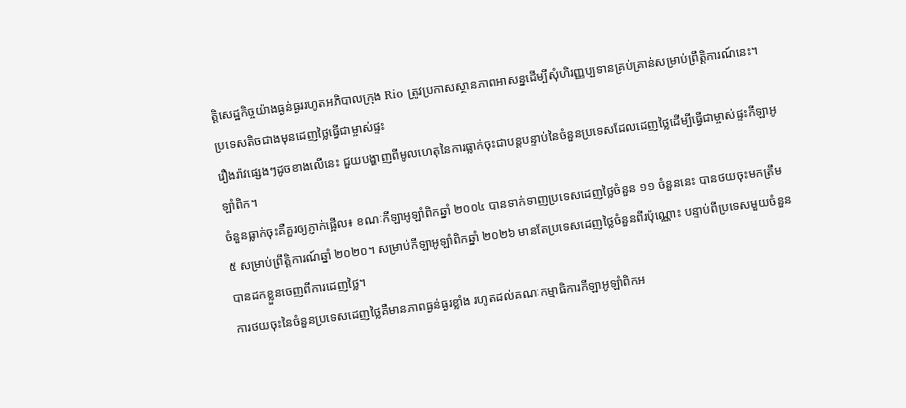ត្តិសេដ្ឋកិច្ចយ៉ាងធ្ងន់ធ្ងររហូតអភិបាលក្រុង Rio ត្រូវប្រកាសស្ថានភាពអាសន្នដើម្បីសុំហិរញ្ញប្បទានគ្រប់គ្រាន់សម្រាប់ព្រឹត្តិការណ៍នេះ។
ប្រទេសតិចជាងមុនដេញថ្លៃធ្វើជាម្ចាស់ផ្ទះ
រឿងរ៉ាវផ្សេងៗដូចខាងលើនេះ ជួយបង្ហាញពីមូលហេតុនៃការធ្លាក់ចុះជាបន្តបន្ទាប់នៃចំនួនប្រទេសដែលដេញថ្លៃដើម្បីធ្វើជាម្ចាស់ផ្ទះកីឡាអូឡាំពិក។
ចំនួនធ្លាក់ចុះគឺគួរឲ្យភ្ញាក់ផ្អើល៖ ខណៈកីឡាអូឡាំពិកឆ្នាំ ២០០៤ បានទាក់ទាញប្រទេសដេញថ្លៃចំនួន ១១ ចំនួននេះ បានថយចុះមកត្រឹម ៥ សម្រាប់ព្រឹត្តិការណ៍ឆ្នាំ ២០២០។ សម្រាប់កីឡាអូឡាំពិកឆ្នាំ ២០២៦ មានតែប្រទេសដេញថ្លៃចំនួនពីរប៉ុណ្ណោះ បន្ទាប់ពីប្រទេសមួយចំនួនបានដកខ្លួនចេញពីការដេញថ្លៃ។
ការថយចុះនៃចំនួនប្រទេសដេញថ្លៃគឺមានភាពធ្ងន់ធ្ងរខ្លាំង រហូតដល់គណៈកម្មាធិការកីឡាអូឡាំពិកអ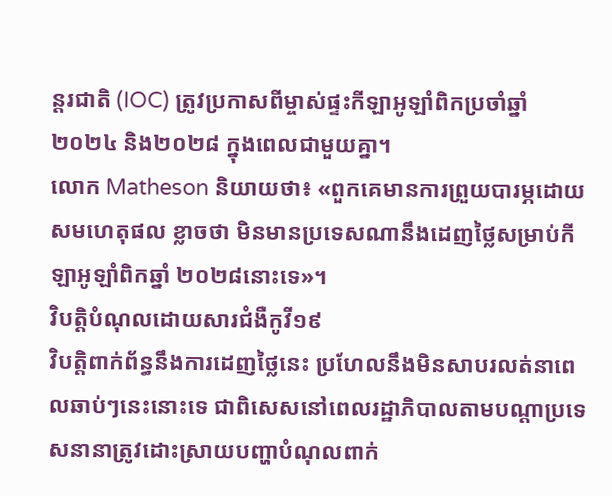ន្តរជាតិ (IOC) ត្រូវប្រកាសពីម្ចាស់ផ្ទះកីឡាអូឡាំពិកប្រចាំឆ្នាំ ២០២៤ និង២០២៨ ក្នុងពេលជាមួយគ្នា។
លោក Matheson និយាយថា៖ «ពួកគេមានការព្រួយបារម្ភដោយសមហេតុផល ខ្លាចថា មិនមានប្រទេសណានឹងដេញថ្លៃសម្រាប់កីឡាអូឡាំពិកឆ្នាំ ២០២៨នោះទេ»។
វិបត្តិបំណុលដោយសារជំងឺកូវី១៩
វិបត្តិពាក់ព័ន្ធនឹងការដេញថ្លៃនេះ ប្រហែលនឹងមិនសាបរលត់នាពេលឆាប់ៗនេះនោះទេ ជាពិសេសនៅពេលរដ្ឋាភិបាលតាមបណ្តាប្រទេសនានាត្រូវដោះស្រាយបញ្ហាបំណុលពាក់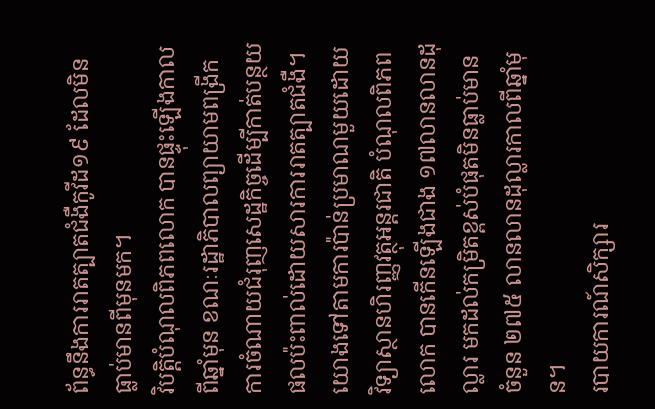ព័ន្ធនឹងការរាតត្បាតជំងឺកូវីដ១៩ ដែលមិនធ្លាប់មានពីមុនមក។
វិបត្តិបំណុលពិភពលោក បានផ្ទុះឡើងកាលពីឆ្នាំមុន ខណៈរដ្ឋាភិបាលព្យាយាមពង្រីកការចំណាយជំរុញសេដ្ឋកិច្ចដើម្បីកាត់បន្ថយផលប៉ះពាល់ដោយសារការរាតត្បាតជំងឺ។ យោងទៅតាមការប៉ាន់ប្រមាណមួយដោយវិទ្យាស្ថានហិរញ្ញវត្ថុអន្តរជាតិ បំណុលពិភពលោក បានកើនឡើងជាង ១៧លានលានដុល្លារ មកដល់កម្រិតខ្ពស់បំផុតមិនធ្លាប់មានចំនួន ២៧៥ លានលានដុល្លារកាលពីឆ្នាំមុន។
របាយការណ៍សិក្សារ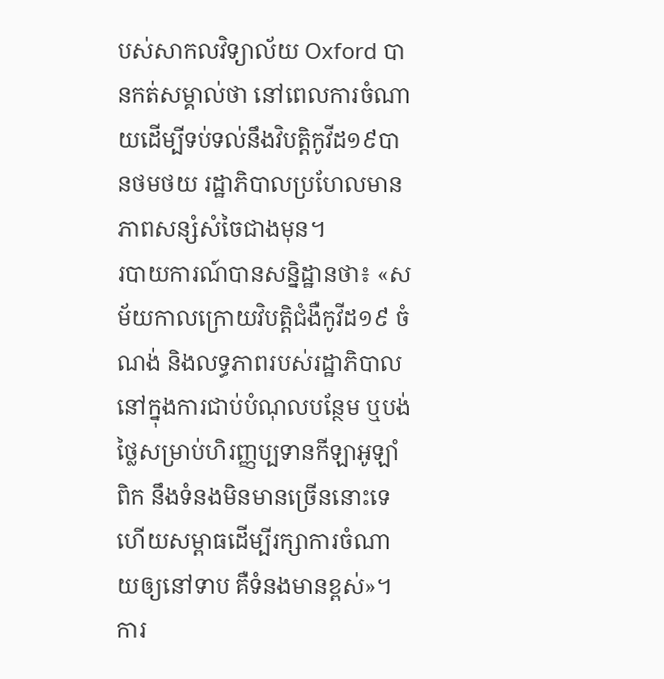បស់សាកលវិទ្យាល័យ Oxford បានកត់សម្គាល់ថា នៅពេលការចំណាយដើម្បីទប់ទល់នឹងវិបត្តិកូវីដ១៩បានថមថយ រដ្ឋាភិបាលប្រហែលមានភាពសន្សំសំចៃជាងមុន។
របាយការណ៍បានសន្និដ្ឋានថា៖ «សម័យកាលក្រោយវិបត្តិជំងឺកូវីដ១៩ ចំណង់ និងលទ្ធភាពរបស់រដ្ឋាភិបាលនៅក្នុងការជាប់បំណុលបន្ថែម ឬបង់ថ្លៃសម្រាប់ហិរញ្ញប្បទានកីឡាអូឡាំពិក នឹងទំនងមិនមានច្រើននោះទេ ហើយសម្ពាធដើម្បីរក្សាការចំណាយឲ្យនៅទាប គឺទំនងមានខ្ពស់»។
ការ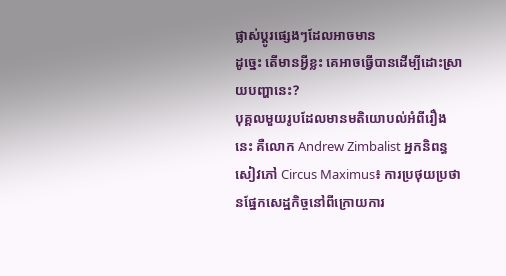ផ្លាស់ប្តូរផ្សេងៗដែលអាចមាន
ដូច្នេះ តើមានអ្វីខ្លះ គេអាចធ្វើបានដើម្បីដោះស្រាយបញ្ហានេះ?
បុគ្គលមួយរូបដែលមានមតិយោបល់អំពីរឿងនេះ គឺលោក Andrew Zimbalist អ្នកនិពន្ធសៀវភៅ Circus Maximus៖ ការប្រថុយប្រថានផ្នែកសេដ្ឋកិច្ចនៅពីក្រោយការ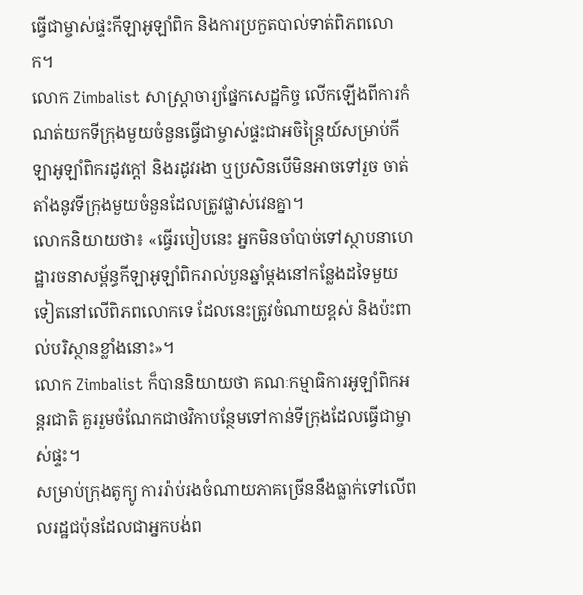ធ្វើជាម្ចាស់ផ្ទះកីឡាអូឡាំពិក និងការប្រកួតបាល់ទាត់ពិភពលោក។
លោក Zimbalist សាស្រ្តាចារ្យផ្នែកសេដ្ឋកិច្ច លើកឡើងពីការកំណត់យកទីក្រុងមួយចំនួនធ្វើជាម្ចាស់ផ្ទះជាអចិន្ត្រៃយ៍សម្រាប់កីឡាអូឡាំពិករដូវក្តៅ និងរដូវរងា ឬប្រសិនបើមិនអាចទៅរួច ចាត់តាំងនូវទីក្រុងមួយចំនួនដែលត្រូវផ្លាស់វេនគ្នា។
លោកនិយាយថា៖ «ធ្វើរបៀបនេះ អ្នកមិនចាំបាច់ទៅស្ថាបនាហេដ្ឋារចនាសម្ព័ន្ធកីឡាអូឡាំពិករាល់បួនឆ្នាំម្តងនៅកន្លែងដទៃមួយទៀតនៅលើពិភពលោកទេ ដែលនេះត្រូវចំណាយខ្ពស់ និងប៉ះពាល់បរិស្ថានខ្លាំងនោះ»។
លោក Zimbalist ក៏បាននិយាយថា គណៈកម្មាធិការអូឡាំពិកអន្តរជាតិ គួររួមចំណែកជាថវិកាបន្ថែមទៅកាន់ទីក្រុងដែលធ្វើជាម្ចាស់ផ្ទះ។
សម្រាប់ក្រុងតូក្យូ ការរ៉ាប់រងចំណាយភាគច្រើននឹងធ្លាក់ទៅលើពលរដ្ឋជប៉ុនដែលជាអ្នកបង់ព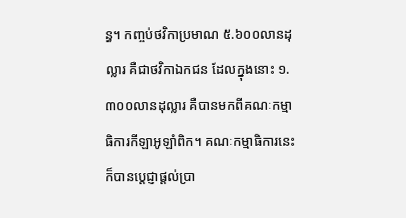ន្ធ។ កញ្ចប់ថវិកាប្រមាណ ៥.៦០០លានដុល្លារ គឺជាថវិកាឯកជន ដែលក្នុងនោះ ១.៣០០លានដុល្លារ គឺបានមកពីគណៈកម្មាធិការកីឡាអូឡាំពិក។ គណៈកម្មាធិការនេះ ក៏បានប្តេជ្ញាផ្តល់ប្រា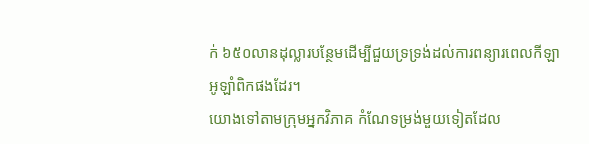ក់ ៦៥០លានដុល្លារបន្ថែមដើម្បីជួយទ្រទ្រង់ដល់ការពន្យារពេលកីឡាអូឡាំពិកផងដែរ។
យោងទៅតាមក្រុមអ្នកវិភាគ កំណែទម្រង់មួយទៀតដែល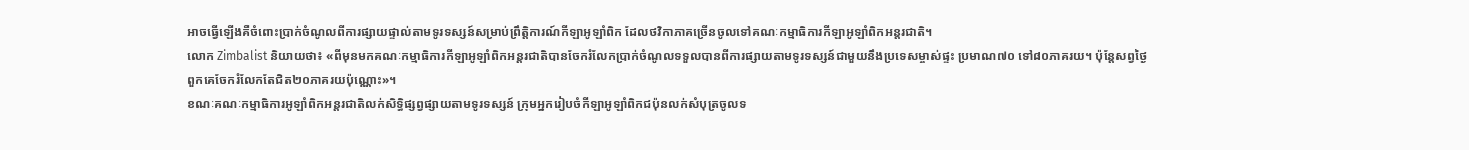អាចធ្វើឡើងគឺចំពោះប្រាក់ចំណូលពីការផ្សាយផ្ទាល់តាមទូរទស្សន៍សម្រាប់ព្រឹត្តិការណ៍កីឡាអូឡាំពិក ដែលថវិកាភាគច្រើនចូលទៅគណៈកម្មាធិការកីឡាអូឡាំពិកអន្តរជាតិ។
លោក Zimbalist និយាយថា៖ «ពីមុនមកគណៈកម្មាធិការកីឡាអូឡាំពិកអន្តរជាតិបានចែករំលែកប្រាក់ចំណូលទទួលបានពីការផ្សាយតាមទូរទស្សន៍ជាមួយនឹងប្រទេសម្ចាស់ផ្ទះ ប្រមាណ៧០ ទៅ៨០ភាគរយ។ ប៉ុន្តែសព្វថ្ងៃ ពួកគេចែករំលែកតែជិត២០ភាគរយប៉ុណ្ណោះ»។
ខណៈគណៈកម្មាធិការអូឡាំពិកអន្តរជាតិលក់សិទ្ធិផ្សព្វផ្សាយតាមទូរទស្សន៍ ក្រុមអ្នករៀបចំកីឡាអូឡាំពិកជប៉ុនលក់សំបុត្រចូលទ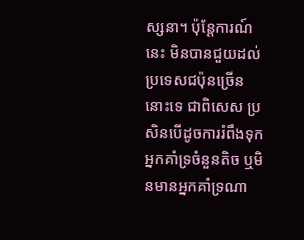ស្សនា។ ប៉ុន្តែការណ៍នេះ មិនបានជួយដល់ប្រទេសជប៉ុនច្រើននោះទេ ជាពិសេស ប្រសិនបើដូចការរំពឹងទុក អ្នកគាំទ្រចំនួនតិច ឬមិនមានអ្នកគាំទ្រណា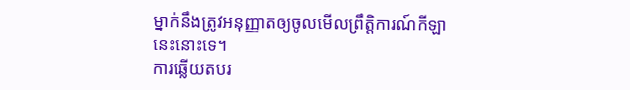ម្នាក់នឹងត្រូវអនុញ្ញាតឲ្យចូលមើលព្រឹត្តិការណ៍កីឡានេះនោះទេ។
ការឆ្លើយតបរ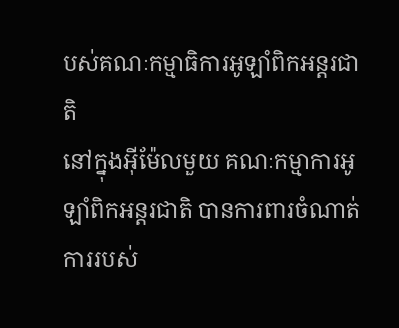បស់គណៈកម្មាធិការអូឡាំពិកអន្តរជាតិ
នៅក្នុងអ៊ីម៉ែលមួយ គណៈកម្មាការអូឡាំពិកអន្តរជាតិ បានការពារចំណាត់ការរបស់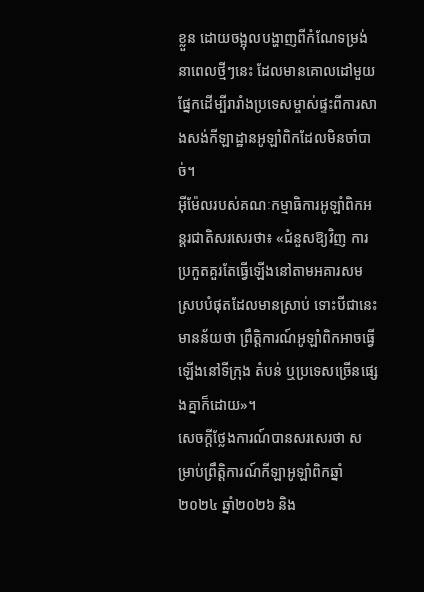ខ្លួន ដោយចង្អុលបង្ហាញពីកំណែទម្រង់នាពេលថ្មីៗនេះ ដែលមានគោលដៅមួយផ្នែកដើម្បីរារាំងប្រទេសម្ចាស់ផ្ទះពីការសាងសង់កីឡាដ្ឋានអូឡាំពិកដែលមិនចាំបាច់។
អ៊ីម៉ែលរបស់គណៈកម្មាធិការអូឡាំពិកអន្តរជាតិសរសេរថា៖ «ជំនួសឱ្យវិញ ការប្រកួតគួរតែធ្វើឡើងនៅតាមអគារសមស្របបំផុតដែលមានស្រាប់ ទោះបីជានេះមានន័យថា ព្រឹត្តិការណ៍អូឡាំពិកអាចធ្វើឡើងនៅទីក្រុង តំបន់ ឬប្រទេសច្រើនផ្សេងគ្នាក៏ដោយ»។
សេចក្តីថ្លែងការណ៍បានសរសេរថា សម្រាប់ព្រឹត្តិការណ៍កីឡាអូឡាំពិកឆ្នាំ២០២៤ ឆ្នាំ២០២៦ និង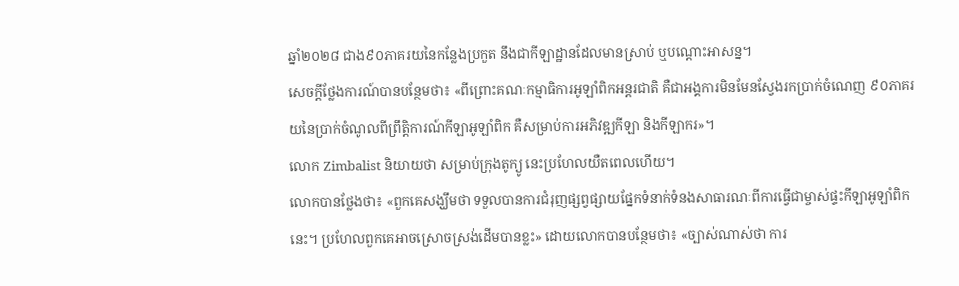ឆ្នាំ២០២៨ ជាង៩០ភាគរយនៃកន្លែងប្រកួត នឹងជាកីឡាដ្ឋានដែលមានស្រាប់ ឬបណ្តោះអាសន្ន។
សេចក្តីថ្លែងការណ៍បានបន្ថែមថា៖ «ពីព្រោះគណៈកម្មាធិការអូឡាំពិកអន្តរជាតិ គឺជាអង្គការមិនមែនស្វែងរកប្រាក់ចំណេញ ៩០ភាគរយនៃប្រាក់ចំណូលពីព្រឹត្តិការណ៍កីឡាអូឡាំពិក គឺសម្រាប់ការអភិវឌ្ឍកីឡា និងកីឡាករ»។
លោក Zimbalist និយាយថា សម្រាប់ក្រុងតូក្យូ នេះប្រហែលយឺតពេលហើយ។
លោកបានថ្លែងថា៖ «ពួកគេសង្ឃឹមថា ទទួលបានការជំរុញផ្សព្វផ្សាយផ្នែកទំនាក់ទំនងសាធារណៈពីការធ្វើជាម្ចាស់ផ្ទះកីឡាអូឡាំពិកនេះ។ ប្រហែលពួកគេអាចស្រោចស្រង់ដើមបានខ្លះ» ដោយលោកបានបន្ថែមថា៖ «ច្បាស់ណាស់ថា ការ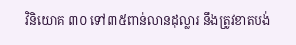វិនិយោគ ៣០ ទៅ៣៥ពាន់លានដុល្លារ នឹងត្រូវខាតបង់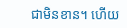ជាមិនខាន។ ហើយ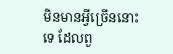មិនមានអ្វីច្រើននោះទេ ដែលពួ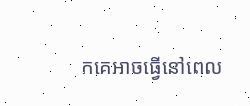កគេអាចធ្វើនៅពេល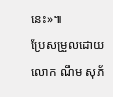នេះ»៕
ប្រែសម្រួលដោយលោក ណឹម សុភ័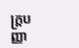ក្រ្តបញ្ញា